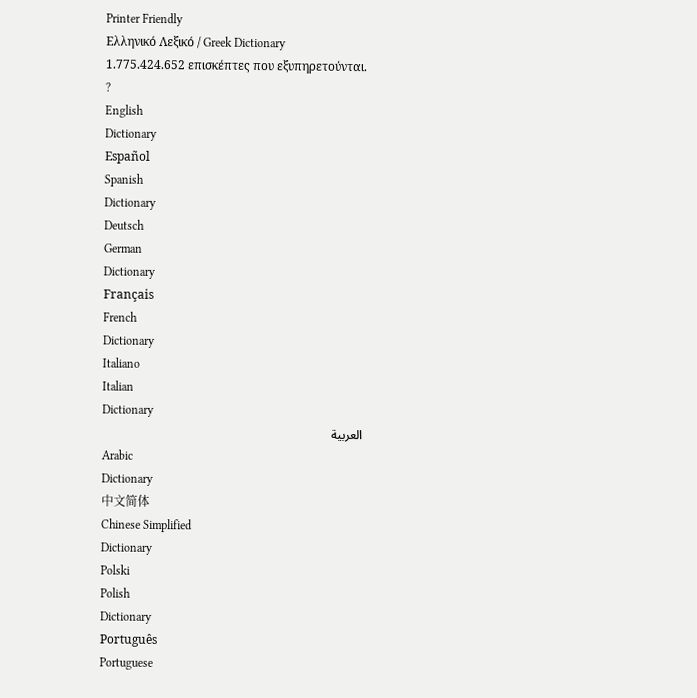Printer Friendly
Ελληνικό Λεξικό / Greek Dictionary
1.775.424.652 επισκέπτες που εξυπηρετούνται.
?
English
Dictionary
Español
Spanish
Dictionary
Deutsch
German
Dictionary
Français
French
Dictionary
Italiano
Italian
Dictionary
العربية
Arabic
Dictionary
中文简体
Chinese Simplified
Dictionary
Polski
Polish
Dictionary
Português
Portuguese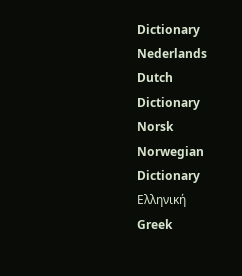Dictionary
Nederlands
Dutch
Dictionary
Norsk
Norwegian
Dictionary
Ελληνική
Greek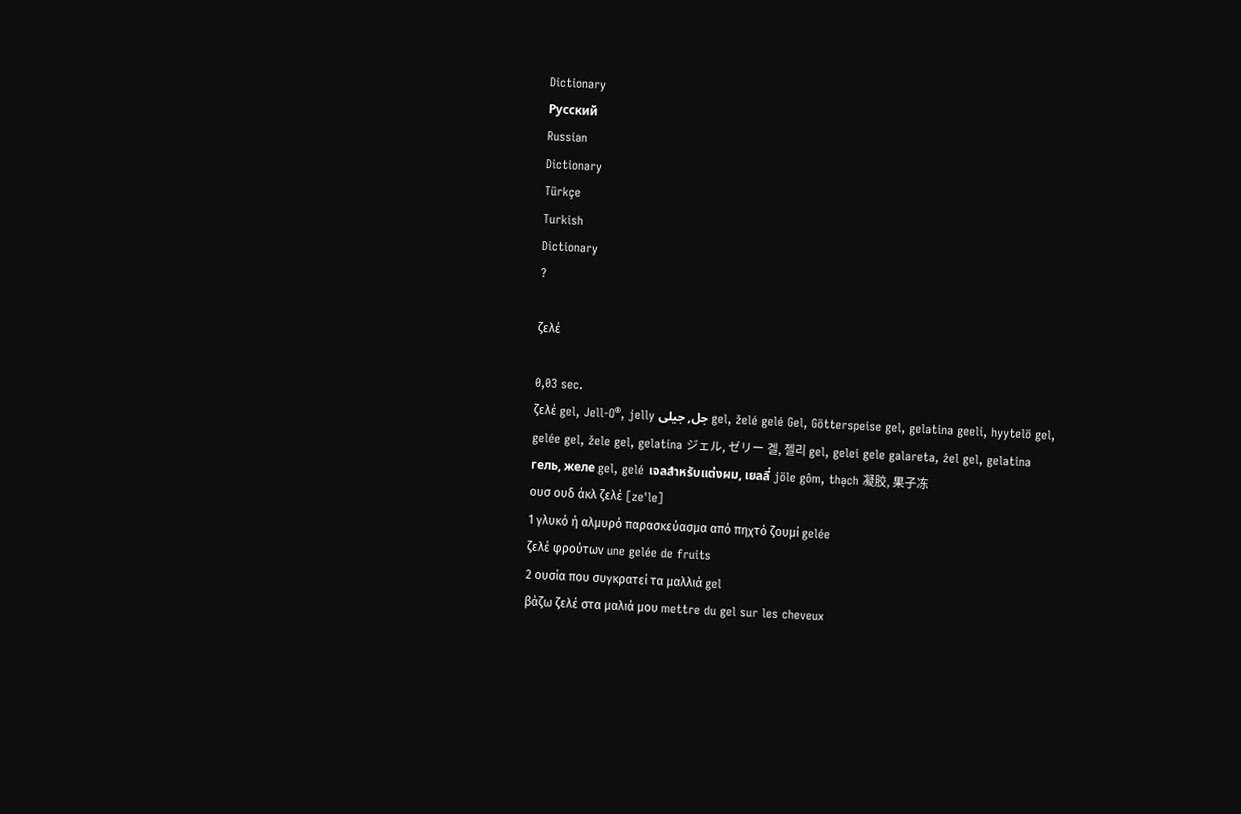Dictionary
Русский
Russian
Dictionary
Türkçe
Turkish
Dictionary
?

ζελέ

0,03 sec.
ζελέ gel, Jell-O®, jelly جل, جيلى gel, želé gelé Gel, Götterspeise gel, gelatina geeli, hyytelö gel, gelée gel, žele gel, gelatina ジェル, ゼリー 겔, 젤리 gel, gelei gele galareta, żel gel, gelatina гель, желе gel, gelé เจลสำหรับแต่งผม, เยลลี่ jöle gôm, thạch 凝胶, 果子冻
ουσ ουδ άκλ ζελέ [ze'le]
1 γλυκό ή αλμυρό παρασκεύασμα από πηχτό ζουμί gelée
ζελέ φρούτων une gelée de fruits
2 ουσία που συγκρατεί τα μαλλιά gel
βάζω ζελέ στα μαλιά μου mettre du gel sur les cheveux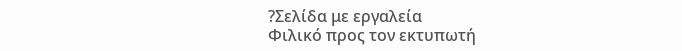?Σελίδα με εργαλεία
Φιλικό προς τον εκτυπωτή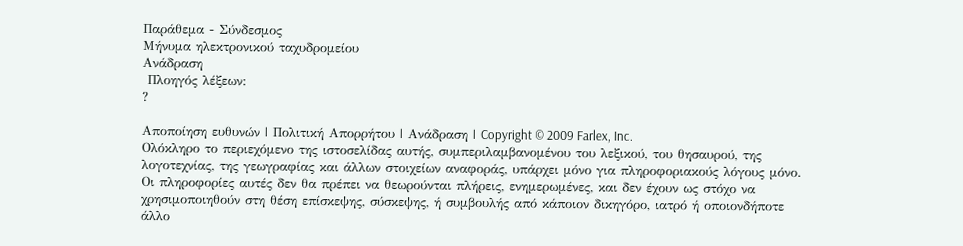Παράθεμα - Σύνδεσμος
Μήνυμα ηλεκτρονικού ταχυδρομείου
Ανάδραση
 Πλοηγός λέξεων:
?

Αποποίηση ευθυνών | Πολιτική Απορρήτου | Ανάδραση | Copyright © 2009 Farlex, Inc.
Ολόκληρο το περιεχόμενο της ιστοσελίδας αυτής, συμπεριλαμβανομένου του λεξικού, του θησαυρού, της λογοτεχνίας, της γεωγραφίας και άλλων στοιχείων αναφοράς, υπάρχει μόνο για πληροφοριακούς λόγους μόνο. Οι πληροφορίες αυτές δεν θα πρέπει να θεωρούνται πλήρεις, ενημερωμένες, και δεν έχουν ως στόχο να χρησιμοποιηθούν στη θέση επίσκεψης, σύσκεψης, ή συμβουλής από κάποιον δικηγόρο, ιατρό ή οποιονδήποτε άλλο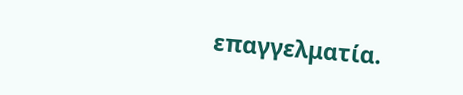επαγγελματία.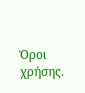Όροι χρήσης.